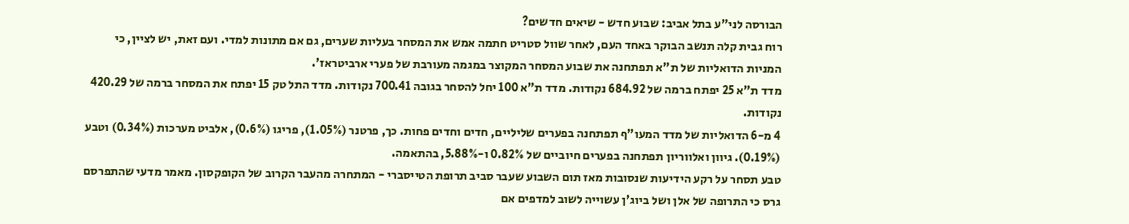הבורסה לני"ע בתל אביב: שבוע חדש - שיאים חדשים?
רוח גבית קלה תנשב הבוקר באחד העם, לאחר שוול סטריט חתמה אמש את המסחר בעליות שערים, גם אם מתונות למדי. ועם זאת, יש לציין, כי המניות הדואליות של ת"א תפתחנה את שבוע המסחר המקוצר במגמה מעורבת של פערי ארביטראז'.
מדד ת"א 25 יפתח ברמה של 684.92 נקודות. מדד ת"א 100 יחל להסחר בגובה 700.41 נקודות. מדד התל טק 15 יפתח את המסחר ברמה של 420.29 נקודות.
4 מ-6 הדואליות של מדד המעו"ף תפתחנה בפערים שליליים, חדים וחדים פחות. כך, פרטנר (1.05%), פריגו (0.6%), אלביט מערכות (0.34%) וטבע (0.19%). גיוון ואלווריון תפתחנה בפערים חיוביים של 0.82% ו-5.88%, בהתאמה.
טבע תסחר על רקע הידיעות שנסובות מאז תום השבוע שעבר סביב תרופת הטייסברי - המתחרה מהעבר הקרוב של הקופקסון. מאמר מדעי שהתפרסם גרס כי התרופה של אלן ושל ביוג'ן עשוייה לשוב למדפים אם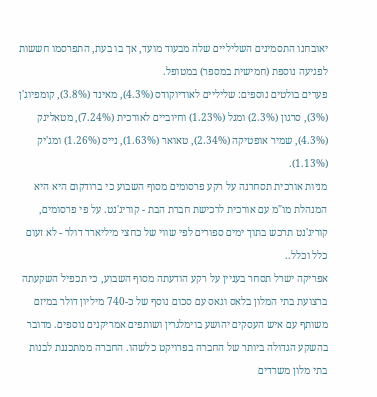יאובחנו התסמינים השליליים שלה מבעוד מועד, אך בו בעת, התפרסמו חששות לפגיעה נוספת (חמישית במספר) במטופל.
פערים בולטים נוספים: שליליים לאודיוקודס (4.3%), מאינד (3.8%), קומפיוג'ן (3%), סרגון (2.3%) ומגל (1.23%) וחיוביים לאורכית (7.24%), מטאלינק (4.3%), שמיר אופטיקה (2.34%), טאואר (1.63%), נייס (1.26%) ומג'יק (1.13%).
מניות אורכית תסחרנה על רקע פרסומים מסוף השבוע כי ברודקום היא היא המנהלת מו"מ עם אורכית לרכישת חברת הבת - קוריג'נט. על פי פרסומים, קוריג'נט תרכש בתוך ימים ספורים לפי שווי של כחצי מיליארד דולר - לא זעום כלל וכלל..
אפריקה ישרל תסחר בעניין על רקע הודעתה מסוף השבוע, כי תכפיל השקעתה ברצועת בתי המלון בלאס וגאס עם סכום נוסף של כ-740 מיליון דולר במיזם משותף עם איש העסקים יהושע בוימלגרין ושותפים אמריקנים נוספים. מדובר בהשקע הגדולה ביותר של החברה בפרויקט כלשהו. החברה ממתכננת לבנות בתי מלון משרדים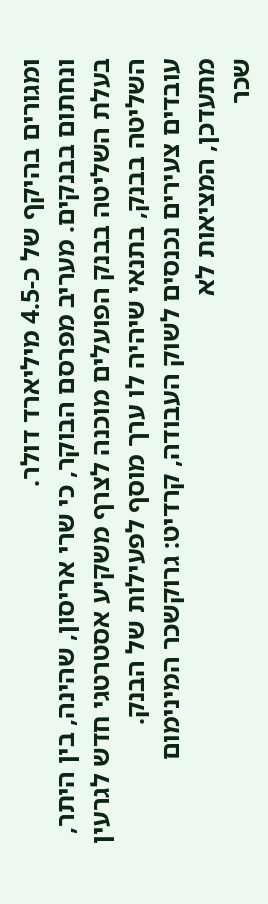ומגורים בהיקף של כ-4.5 מיליארד דולר.
ונחתום בבנקים. מעריב מפרסם הבוקר, כי שרי אריסון, שהינה, בין היתר, בעלת השליטה בבנק הפועלים מוכנה לצרף משקיע אסטרטגי חדש לגרעין השליטה בבנק, בתנאי שיהיה לו ערך מוסף לפעילות של הבנק.
עובדים צעירים נכנסים לשוק העבודה, קרדיט: גרוקשכר המינימום מתעדכן, המציאות לא
שכר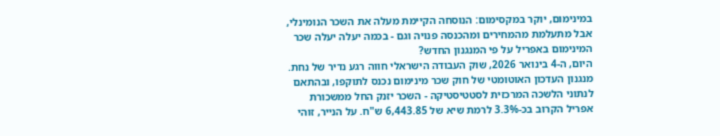במינימום, יוקר במקסימום: הנוסחה הקיימת מעלה את השכר הנומינלי, אבל מתעלמת מהמחירים ומהכנסה פנויה וגם - בכמה יעלה יעלה שכר המינימום באפריל על פי המנגנון החדש?
היום, ה-4 בינואר 2026, שוק העבודה הישראלי חווה רגע נדיר של נחת. מנגנון העדכון האוטומטי של חוק שכר מינימום נכנס לתוקפו, ובהתאם לנתוני הלשכה המרכזית לסטטיסטיקה - השכר יזנק החל ממשכורת אפריל הקרוב בכ-3.3% לרמת שיא של 6,443.85 ש"ח. על הנייר, זוהי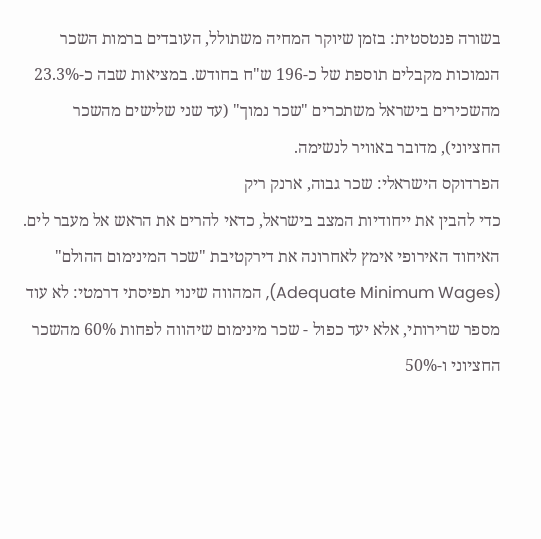בשורה פנטסטית: בזמן שיוקר המחיה משתולל, העובדים ברמות השכר הנמוכות מקבלים תוספת של כ-196 ש"ח בחודש. במציאות שבה כ-23.3% מהשכירים בישראל משתכרים "שכר נמוך" (עד שני שלישים מהשכר החציוני), מדובר באוויר לנשימה.
הפרדוקס הישראלי: שכר גבוה, ארנק ריק
כדי להבין את ייחודיות המצב בישראל, כדאי להרים את הראש אל מעבר לים. האיחוד האירופי אימץ לאחרונה את דירקטיבת "שכר המינימום ההולם" (Adequate Minimum Wages), המהווה שינוי תפיסתי דרמטי: לא עוד מספר שרירותי, אלא יעד כפול - שכר מינימום שיהווה לפחות 60% מהשכר החציוני ו-50%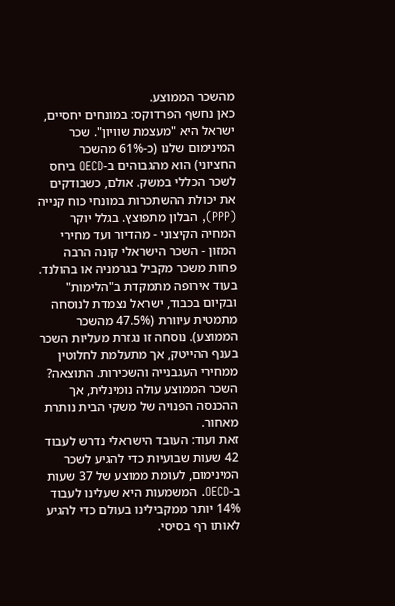מהשכר הממוצע.
כאן נחשף הפרדוקס: במונחים יחסיים, ישראל היא "מעצמת שוויון". שכר המינימום שלנו (כ-61% מהשכר החציוני) הוא מהגבוהים ב-OECD ביחס לשכר הכללי במשק. אולם, כשבודקים את יכולת ההשתכרות במונחי כוח קנייה (PPP), הבלון מתפוצץ. בגלל יוקר המחיה הקיצוני - מהדיור ועד מחירי המזון - השכר הישראלי קונה הרבה פחות משכר מקביל בגרמניה או בהולנד. בעוד אירופה מתמקדת ב"הלימות" ובקיום בכבוד, ישראל נצמדת לנוסחה מתמטית עיוורת (47.5% מהשכר הממוצע). נוסחה זו נגזרת מעליות השכר בענף ההייטק, אך מתעלמת לחלוטין ממחירי העגבנייה והשכירות. התוצאה? השכר הממוצע עולה נומינלית, אך ההכנסה הפנויה של משקי הבית נותרת מאחור.
זאת ועוד: העובד הישראלי נדרש לעבוד 42 שעות שבועיות כדי להגיע לשכר המינימום, לעומת ממוצע של 37 שעות ב-OECD. המשמעות היא שעלינו לעבוד 14% יותר ממקבילינו בעולם כדי להגיע לאותו רף בסיסי.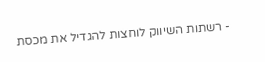- רשתות השיווק לוחצות להגדיל את מכסת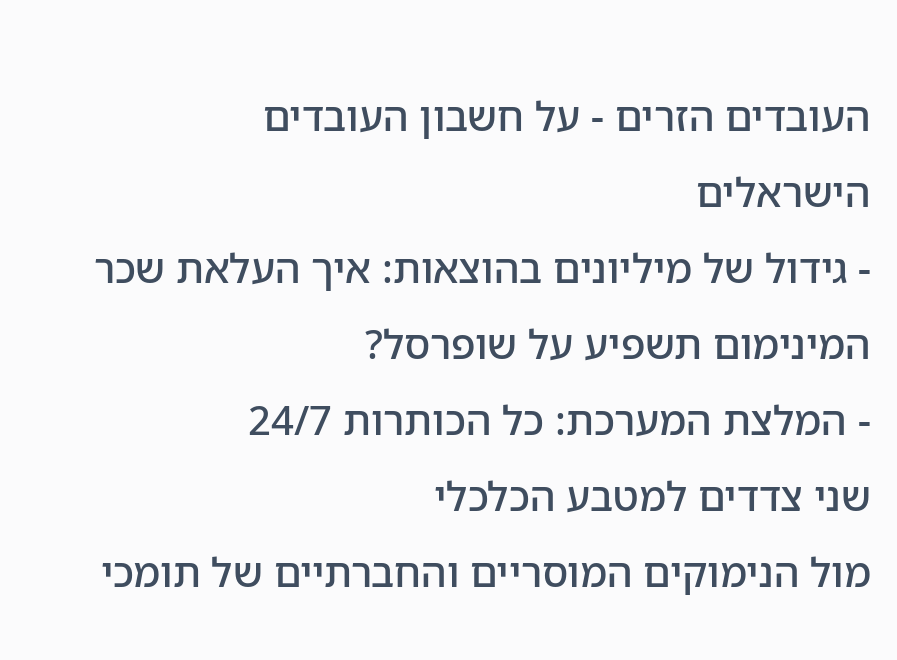העובדים הזרים - על חשבון העובדים הישראלים
- גידול של מיליונים בהוצאות: איך העלאת שכר המינימום תשפיע על שופרסל?
- המלצת המערכת: כל הכותרות 24/7
שני צדדים למטבע הכלכלי
מול הנימוקים המוסריים והחברתיים של תומכי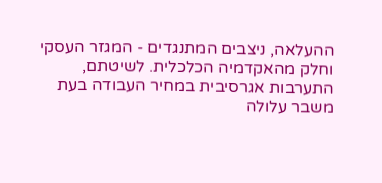ההעלאה, ניצבים המתנגדים - המגזר העסקי וחלק מהאקדמיה הכלכלית. לשיטתם, התערבות אגרסיבית במחיר העבודה בעת משבר עלולה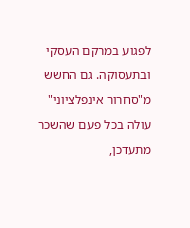לפגוע במרקם העסקי ובתעסוקה. גם החשש מ"סחרור אינפלציוני" עולה בכל פעם שהשכר מתעדכן,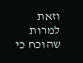וזאת למרות שהוכח כי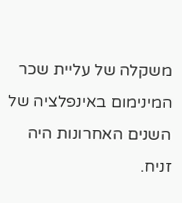משקלה של עליית שכר המינימום באינפלציה של השנים האחרונות היה זניח.